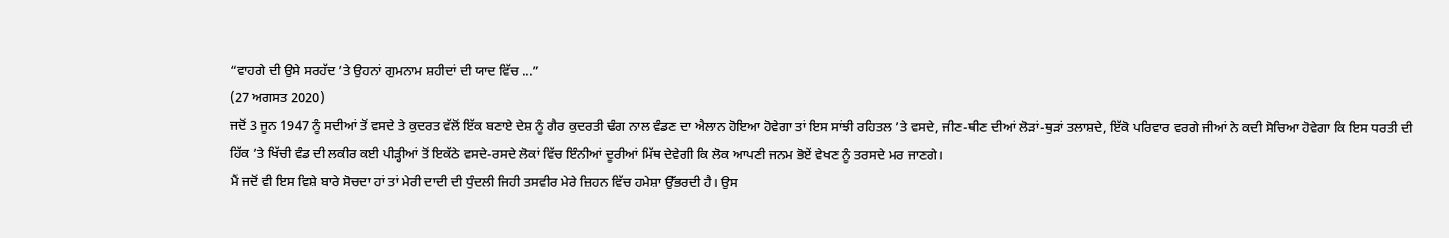“ਵਾਹਗੇ ਦੀ ਉਸੇ ਸਰਹੱਦ ’ਤੇ ਉਹਨਾਂ ਗੁਮਨਾਮ ਸ਼ਹੀਦਾਂ ਦੀ ਯਾਦ ਵਿੱਚ ...”
(27 ਅਗਸਤ 2020)
ਜਦੋਂ 3 ਜੂਨ 1947 ਨੂੰ ਸਦੀਆਂ ਤੋਂ ਵਸਦੇ ਤੇ ਕੁਦਰਤ ਵੱਲੋਂ ਇੱਕ ਬਣਾਏ ਦੇਸ਼ ਨੂੰ ਗੈਰ ਕੁਦਰਤੀ ਢੰਗ ਨਾਲ ਵੰਡਣ ਦਾ ਐਲਾਨ ਹੋਇਆ ਹੋਵੇਗਾ ਤਾਂ ਇਸ ਸਾਂਝੀ ਰਹਿਤਲ ’ਤੇ ਵਸਦੇ, ਜੀਣ-ਥੀਣ ਦੀਆਂ ਲੋੜਾਂ-ਥੁੜਾਂ ਤਲਾਸ਼ਦੇ, ਇੱਕੋ ਪਰਿਵਾਰ ਵਰਗੇ ਜੀਆਂ ਨੇ ਕਦੀ ਸੋਚਿਆ ਹੋਵੇਗਾ ਕਿ ਇਸ ਧਰਤੀ ਦੀ ਹਿੱਕ ’ਤੇ ਖਿੱਚੀ ਵੰਡ ਦੀ ਲਕੀਰ ਕਈ ਪੀੜ੍ਹੀਆਂ ਤੋਂ ਇਕੱਠੇ ਵਸਦੇ-ਰਸਦੇ ਲੋਕਾਂ ਵਿੱਚ ਇੰਨੀਆਂ ਦੂਰੀਆਂ ਮਿੱਥ ਦੇਵੇਗੀ ਕਿ ਲੋਕ ਆਪਣੀ ਜਨਮ ਭੋਏਂ ਵੇਖਣ ਨੂੰ ਤਰਸਦੇ ਮਰ ਜਾਣਗੇ।
ਮੈਂ ਜਦੋਂ ਵੀ ਇਸ ਵਿਸ਼ੇ ਬਾਰੇ ਸੋਚਦਾ ਹਾਂ ਤਾਂ ਮੇਰੀ ਦਾਦੀ ਦੀ ਧੁੰਦਲੀ ਜਿਹੀ ਤਸਵੀਰ ਮੇਰੇ ਜ਼ਿਹਨ ਵਿੱਚ ਹਮੇਸ਼ਾ ਉੱਭਰਦੀ ਹੈ। ਉਸ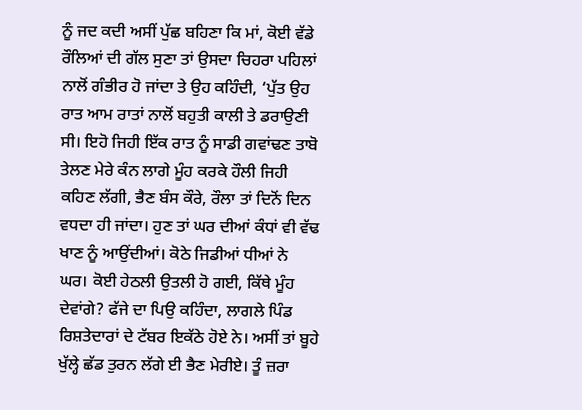ਨੂੰ ਜਦ ਕਦੀ ਅਸੀਂ ਪੁੱਛ ਬਹਿਣਾ ਕਿ ਮਾਂ, ਕੋਈ ਵੱਡੇ ਰੌਲਿਆਂ ਦੀ ਗੱਲ ਸੁਣਾ ਤਾਂ ਉਸਦਾ ਚਿਹਰਾ ਪਹਿਲਾਂ ਨਾਲੋਂ ਗੰਭੀਰ ਹੋ ਜਾਂਦਾ ਤੇ ਉਹ ਕਹਿੰਦੀ, ‘ਪੁੱਤ ਉਹ ਰਾਤ ਆਮ ਰਾਤਾਂ ਨਾਲੋਂ ਬਹੁਤੀ ਕਾਲੀ ਤੇ ਡਰਾਉਣੀ ਸੀ। ਇਹੋ ਜਿਹੀ ਇੱਕ ਰਾਤ ਨੂੰ ਸਾਡੀ ਗਵਾਂਢਣ ਤਾਬੋ ਤੇਲਣ ਮੇਰੇ ਕੰਨ ਲਾਗੇ ਮੂੰਹ ਕਰਕੇ ਹੌਲੀ ਜਿਹੀ ਕਹਿਣ ਲੱਗੀ, ਭੈਣ ਬੰਸ ਕੌਰੇ, ਰੌਲਾ ਤਾਂ ਦਿਨੋਂ ਦਿਨ ਵਧਦਾ ਹੀ ਜਾਂਦਾ। ਹੁਣ ਤਾਂ ਘਰ ਦੀਆਂ ਕੰਧਾਂ ਵੀ ਵੱਢ ਖਾਣ ਨੂੰ ਆਉਂਦੀਆਂ। ਕੋਠੇ ਜਿਡੀਆਂ ਧੀਆਂ ਨੇ ਘਰ। ਕੋਈ ਹੇਠਲੀ ਉਤਲੀ ਹੋ ਗਈ, ਕਿੱਥੇ ਮੂੰਹ ਦੇਵਾਂਗੇ? ਫੱਜੇ ਦਾ ਪਿਉ ਕਹਿੰਦਾ, ਲਾਗਲੇ ਪਿੰਡ ਰਿਸ਼ਤੇਦਾਰਾਂ ਦੇ ਟੱਬਰ ਇਕੱਠੇ ਹੋਏ ਨੇ। ਅਸੀਂ ਤਾਂ ਬੂਹੇ ਖੁੱਲ੍ਹੇ ਛੱਡ ਤੁਰਨ ਲੱਗੇ ਈ ਭੈਣ ਮੇਰੀਏ। ਤੂੰ ਜ਼ਰਾ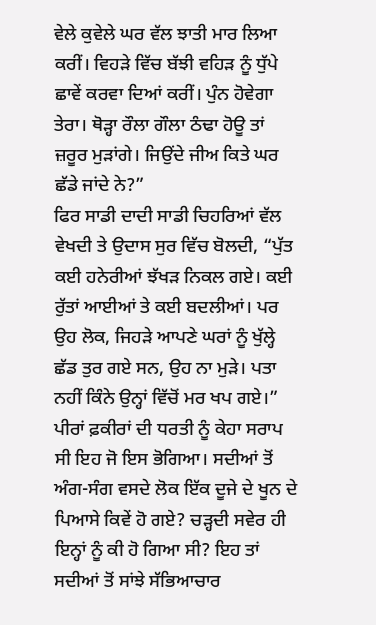ਵੇਲੇ ਕੁਵੇਲੇ ਘਰ ਵੱਲ ਝਾਤੀ ਮਾਰ ਲਿਆ ਕਰੀਂ। ਵਿਹੜੇ ਵਿੱਚ ਬੱਝੀ ਵਹਿੜ ਨੂੰ ਧੁੱਪੇ ਛਾਵੇਂ ਕਰਵਾ ਦਿਆਂ ਕਰੀਂ। ਪੁੰਨ ਹੋਵੇਗਾ ਤੇਰਾ। ਥੋੜ੍ਹਾ ਰੌਲਾ ਗੌਲਾ ਠੰਢਾ ਹੋਊ ਤਾਂ ਜ਼ਰੂਰ ਮੁੜਾਂਗੇ। ਜਿਉਂਦੇ ਜੀਅ ਕਿਤੇ ਘਰ ਛੱਡੇ ਜਾਂਦੇ ਨੇ?”
ਫਿਰ ਸਾਡੀ ਦਾਦੀ ਸਾਡੀ ਚਿਹਰਿਆਂ ਵੱਲ ਵੇਖਦੀ ਤੇ ਉਦਾਸ ਸੁਰ ਵਿੱਚ ਬੋਲਦੀ, “ਪੁੱਤ ਕਈ ਹਨੇਰੀਆਂ ਝੱਖੜ ਨਿਕਲ ਗਏ। ਕਈ ਰੁੱਤਾਂ ਆਈਆਂ ਤੇ ਕਈ ਬਦਲੀਆਂ। ਪਰ ਉਹ ਲੋਕ, ਜਿਹੜੇ ਆਪਣੇ ਘਰਾਂ ਨੂੰ ਖੁੱਲ੍ਹੇ ਛੱਡ ਤੁਰ ਗਏ ਸਨ, ਉਹ ਨਾ ਮੁੜੇ। ਪਤਾ ਨਹੀਂ ਕਿੰਨੇ ਉਨ੍ਹਾਂ ਵਿੱਚੋਂ ਮਰ ਖਪ ਗਏ।”
ਪੀਰਾਂ ਫ਼ਕੀਰਾਂ ਦੀ ਧਰਤੀ ਨੂੰ ਕੇਹਾ ਸਰਾਪ ਸੀ ਇਹ ਜੋ ਇਸ ਭੋਗਿਆ। ਸਦੀਆਂ ਤੋਂ ਅੰਗ-ਸੰਗ ਵਸਦੇ ਲੋਕ ਇੱਕ ਦੂਜੇ ਦੇ ਖੂਨ ਦੇ ਪਿਆਸੇ ਕਿਵੇਂ ਹੋ ਗਏ? ਚੜ੍ਹਦੀ ਸਵੇਰ ਹੀ ਇਨ੍ਹਾਂ ਨੂੰ ਕੀ ਹੋ ਗਿਆ ਸੀ? ਇਹ ਤਾਂ ਸਦੀਆਂ ਤੋਂ ਸਾਂਝੇ ਸੱਭਿਆਚਾਰ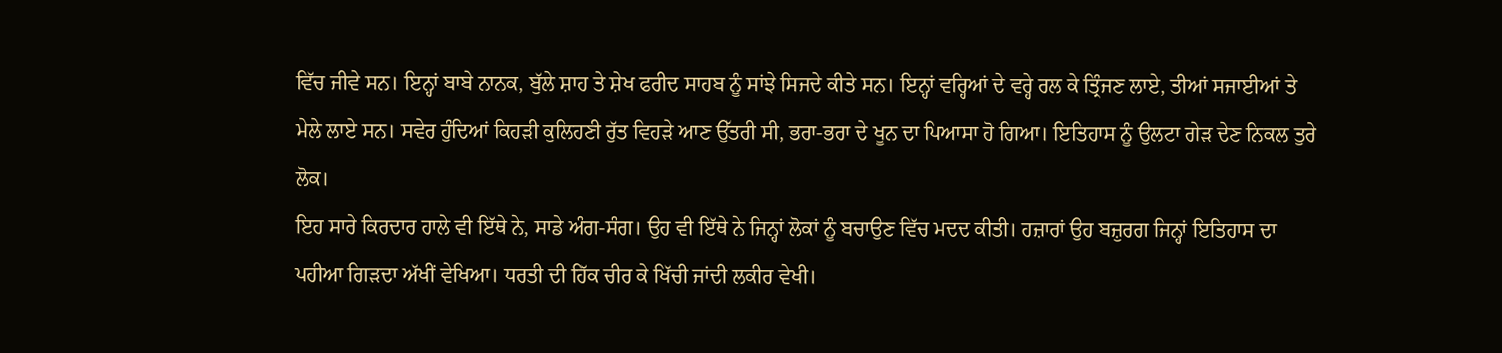ਵਿੱਚ ਜੀਵੇ ਸਨ। ਇਨ੍ਹਾਂ ਬਾਬੇ ਨਾਨਕ, ਬੁੱਲੇ ਸ਼ਾਹ ਤੇ ਸ਼ੇਖ ਫਰੀਦ ਸਾਹਬ ਨੂੰ ਸਾਂਝੇ ਸਿਜਦੇ ਕੀਤੇ ਸਨ। ਇਨ੍ਹਾਂ ਵਰ੍ਹਿਆਂ ਦੇ ਵਰ੍ਹੇ ਰਲ ਕੇ ਤ੍ਰਿੰਜਣ ਲਾਏ, ਤੀਆਂ ਸਜਾਈਆਂ ਤੇ ਮੇਲੇ ਲਾਏ ਸਨ। ਸਵੇਰ ਹੁੰਦਿਆਂ ਕਿਹੜੀ ਕੁਲਿਹਣੀ ਰੁੱਤ ਵਿਹੜੇ ਆਣ ਉੱਤਰੀ ਸੀ, ਭਰਾ-ਭਰਾ ਦੇ ਖੂਨ ਦਾ ਪਿਆਸਾ ਹੋ ਗਿਆ। ਇਤਿਹਾਸ ਨੂੰ ਉਲਟਾ ਗੇੜ ਦੇਣ ਨਿਕਲ ਤੁਰੇ ਲੋਕ।
ਇਹ ਸਾਰੇ ਕਿਰਦਾਰ ਹਾਲੇ ਵੀ ਇੱਥੇ ਨੇ, ਸਾਡੇ ਅੰਗ-ਸੰਗ। ਉਹ ਵੀ ਇੱਥੇ ਨੇ ਜਿਨ੍ਹਾਂ ਲੋਕਾਂ ਨੂੰ ਬਚਾਉਣ ਵਿੱਚ ਮਦਦ ਕੀਤੀ। ਹਜ਼ਾਰਾਂ ਉਹ ਬਜ਼ੁਰਗ ਜਿਨ੍ਹਾਂ ਇਤਿਹਾਸ ਦਾ ਪਹੀਆ ਗਿੜਦਾ ਅੱਖੀਂ ਵੇਖਿਆ। ਧਰਤੀ ਦੀ ਹਿੱਕ ਚੀਰ ਕੇ ਖਿੱਚੀ ਜਾਂਦੀ ਲਕੀਰ ਵੇਖੀ।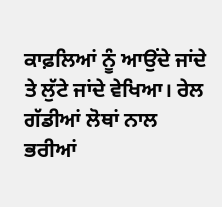ਕਾਫ਼ਲਿਆਂ ਨੂੰ ਆਉਂਦੇ ਜਾਂਦੇ ਤੇ ਲੁੱਟੇ ਜਾਂਦੇ ਵੇਖਿਆ। ਰੇਲ ਗੱਡੀਆਂ ਲੋਥਾਂ ਨਾਲ ਭਰੀਆਂ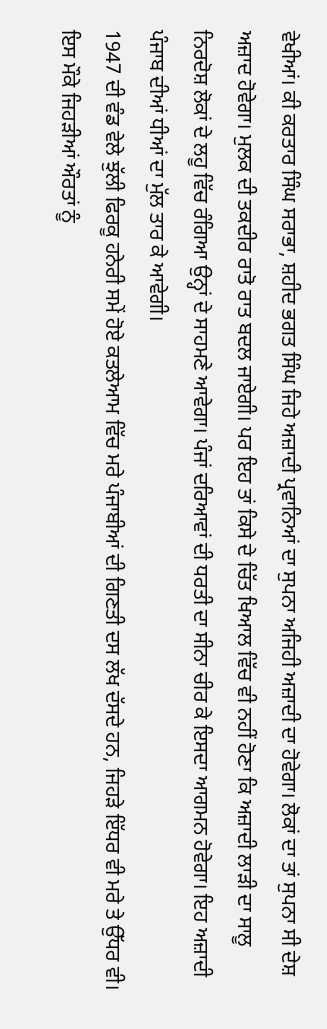ਵੇਖੀਆਂ। ਕੀ ਕਰਤਾਰ ਸਿੰਘ ਸਰਾਭਾ, ਸ਼ਹੀਦ ਭਗਤ ਸਿੰਘ ਜਿਹੇ ਅਜ਼ਾਦੀ ਪ੍ਰਵਾਨਿਆਂ ਦਾ ਸੁਪਨਾ ਅਜਿਹੀ ਅਜ਼ਾਦੀ ਦਾ ਹੋਵੇਗਾ। ਲੋਕਾਂ ਦਾ ਤਾਂ ਸੁਪਨਾ ਸੀ ਦੇਸ਼ ਅਜ਼ਾਦ ਹੋਵੇਗਾ। ਮੁਲਕ ਦੀ ਤਕਦੀਰ ਰਾਤੋ ਰਾਤ ਬਦਲ ਜਾਏਗੀ। ਪਰ ਇਹ ਤਾਂ ਕਿਸੇ ਦੇ ਚਿੱਤ ਖਿਆਲ ਵਿੱਚ ਵੀ ਨਹੀਂ ਹੋਣਾ ਕਿ ਅਜ਼ਾਦੀ ਲਾੜੀ ਦਾ ਸਾਲੂ ਨਿਰਦੋਸ਼ ਲੋਕਾਂ ਦੇ ਲਹੂ ਵਿੱਚ ਰੰਗਿਆ ਉਨ੍ਹਾਂ ਦੇ ਸਾਹਮਣੇ ਆਵੇਗਾ। ਪੰਜਾਂ ਦਰਿਆਵਾਂ ਦੀ ਧਰਤੀ ਦਾ ਸੀਨਾ ਚੀਰ ਕੇ ਇਸਦਾ ਆਗਮਨ ਹੋਵੇਗਾ। ਇਹ ਅਜ਼ਾਦੀ ਪੰਜਾਬ ਦੀਆਂ ਧੀਆਂ ਦਾ ਮੁੱਲ ਤਾਰ ਕੇ ਆਵੇਗੀ।
1947 ਦੀ ਵੰਡ ਵੇਲੇ ਝੁੱਲੀ ਫਿਰਕੂ ਹਨੇਰੀ ਸਮੇਂ ਹੋਏ ਕਤਲੇਆਮ ਵਿੱਚ ਮਰੇ ਪੰਜਾਬੀਆਂ ਦੀ ਗਿਣਤੀ ਦਸ ਲੱਖ ਦੱਸਦੇ ਹਨ, ਜਿਹੜੇ ਇੱਧਰ ਵੀ ਮਰੇ ਤੇ ਉੱਧਰ ਵੀ। ਇਸ ਮੌਕੇ ਜਿਹੜੀਆਂ ਔਰਤਾਂ ਨੂੰ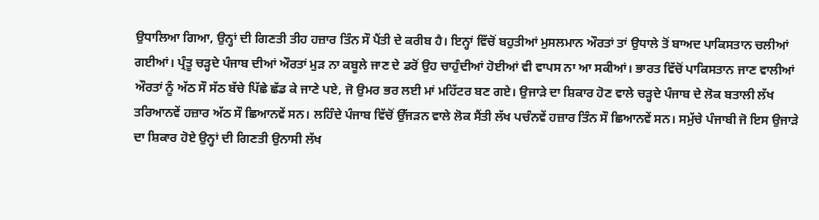ਉਧਾਲਿਆ ਗਿਆ, ਉਨ੍ਹਾਂ ਦੀ ਗਿਣਤੀ ਤੀਹ ਹਜ਼ਾਰ ਤਿੰਨ ਸੌ ਪੈਂਤੀ ਦੇ ਕਰੀਬ ਹੈ। ਇਨ੍ਹਾਂ ਵਿੱਚੋਂ ਬਹੁਤੀਆਂ ਮੁਸਲਮਾਨ ਔਰਤਾਂ ਤਾਂ ਉਧਾਲੇ ਤੋਂ ਬਾਅਦ ਪਾਕਿਸਤਾਨ ਚਲੀਆਂ ਗਈਆਂ। ਪ੍ਰੰਤੂ ਚੜ੍ਹਦੇ ਪੰਜਾਬ ਦੀਆਂ ਔਰਤਾਂ ਮੁੜ ਨਾ ਕਬੂਲੇ ਜਾਣ ਦੇ ਡਰੋਂ ਉਹ ਚਾਹੁੰਦੀਆਂ ਹੋਈਆਂ ਵੀ ਵਾਪਸ ਨਾ ਆ ਸਕੀਆਂ। ਭਾਰਤ ਵਿੱਚੋਂ ਪਾਕਿਸਤਾਨ ਜਾਣ ਵਾਲੀਆਂ ਔਰਤਾਂ ਨੂੰ ਅੱਠ ਸੌ ਸੱਠ ਬੱਚੇ ਪਿੱਛੇ ਛੱਡ ਕੇ ਜਾਣੇ ਪਏ, ਜੋ ਉਮਰ ਭਰ ਲਈ ਮਾਂ ਮਹਿੱਟਰ ਬਣ ਗਏ। ਉਜਾੜੇ ਦਾ ਸ਼ਿਕਾਰ ਹੋਣ ਵਾਲੇ ਚੜ੍ਹਦੇ ਪੰਜਾਬ ਦੇ ਲੋਕ ਬਤਾਲੀ ਲੱਖ ਤਰਿਆਨਵੇਂ ਹਜ਼ਾਰ ਅੱਠ ਸੌ ਛਿਆਨਵੇਂ ਸਨ। ਲਹਿੰਦੇ ਪੰਜਾਬ ਵਿੱਚੋਂ ਉੱਜੜਨ ਵਾਲੇ ਲੋਕ ਸੈਂਤੀ ਲੱਖ ਪਚੰਨਵੇਂ ਹਜ਼ਾਰ ਤਿੰਨ ਸੌ ਛਿਆਨਵੇਂ ਸਨ। ਸਮੁੱਚੇ ਪੰਜਾਬੀ ਜੋ ਇਸ ਉਜਾੜੇ ਦਾ ਸ਼ਿਕਾਰ ਹੋਏ ਉਨ੍ਹਾਂ ਦੀ ਗਿਣਤੀ ਉਨਾਸੀ ਲੱਖ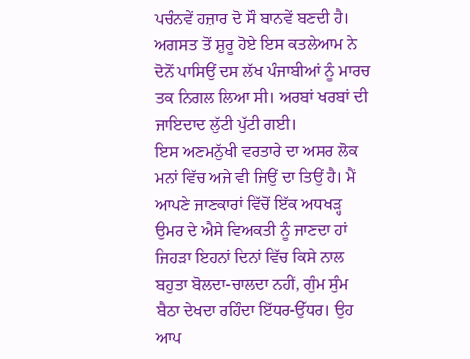ਪਚੰਨਵੇਂ ਹਜ਼ਾਰ ਦੋ ਸੌ ਬਾਨਵੇਂ ਬਣਦੀ ਹੈ। ਅਗਸਤ ਤੋਂ ਸ਼ੁਰੂ ਹੋਏ ਇਸ ਕਤਲੇਆਮ ਨੇ ਦੋਨੋਂ ਪਾਸਿਉਂ ਦਸ ਲੱਖ ਪੰਜਾਬੀਆਂ ਨੂੰ ਮਾਰਚ ਤਕ ਨਿਗਲ ਲਿਆ ਸੀ। ਅਰਬਾਂ ਖਰਬਾਂ ਦੀ ਜਾਇਦਾਦ ਲੁੱਟੀ ਪੁੱਟੀ ਗਈ।
ਇਸ ਅਣਮਨੁੱਖੀ ਵਰਤਾਰੇ ਦਾ ਅਸਰ ਲੋਕ ਮਨਾਂ ਵਿੱਚ ਅਜੇ ਵੀ ਜਿਉਂ ਦਾ ਤਿਉਂ ਹੈ। ਮੈਂ ਆਪਣੇ ਜਾਣਕਾਰਾਂ ਵਿੱਚੋਂ ਇੱਕ ਅਧਖੜ੍ਹ ਉਮਰ ਦੇ ਐਸੇ ਵਿਅਕਤੀ ਨੂੰ ਜਾਣਦਾ ਹਾਂ ਜਿਹੜਾ ਇਹਨਾਂ ਦਿਨਾਂ ਵਿੱਚ ਕਿਸੇ ਨਾਲ ਬਹੁਤਾ ਬੋਲਦਾ-ਚਾਲਦਾ ਨਹੀਂ, ਗੁੰਮ ਸੁੰਮ ਬੈਠਾ ਦੇਖਦਾ ਰਹਿੰਦਾ ਇੱਧਰ-ਉੱਧਰ। ਉਹ ਆਪ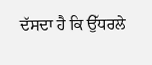ਦੱਸਦਾ ਹੈ ਕਿ ਉੱਧਰਲੇ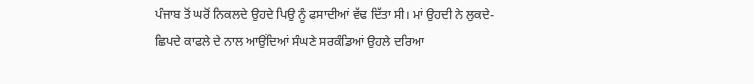ਪੰਜਾਬ ਤੋਂ ਘਰੋਂ ਨਿਕਲਦੇ ਉਹਦੇ ਪਿਉ ਨੂੰ ਫਸਾਦੀਆਂ ਵੱਢ ਦਿੱਤਾ ਸੀ। ਮਾਂ ਉਹਦੀ ਨੇ ਲੁਕਦੇ-ਛਿਪਦੇ ਕਾਫਲੇ ਦੇ ਨਾਲ ਆਉਂਦਿਆਂ ਸੰਘਣੇ ਸਰਕੰਡਿਆਂ ਉਹਲੇ ਦਰਿਆ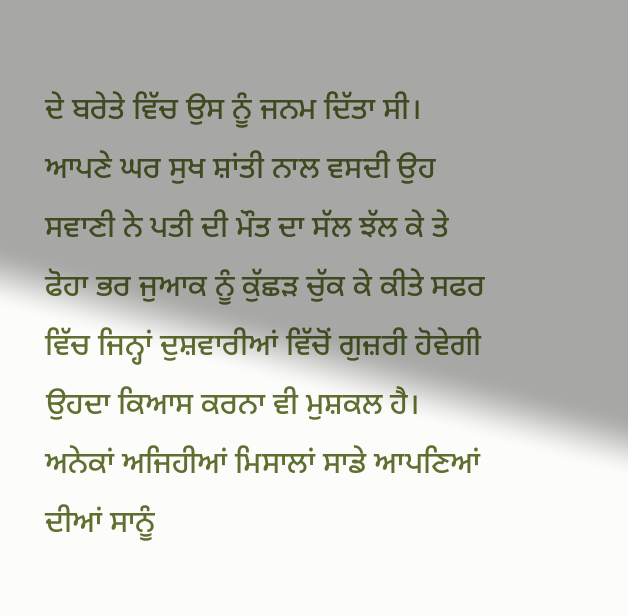ਦੇ ਬਰੇਤੇ ਵਿੱਚ ਉਸ ਨੂੰ ਜਨਮ ਦਿੱਤਾ ਸੀ। ਆਪਣੇ ਘਰ ਸੁਖ ਸ਼ਾਂਤੀ ਨਾਲ ਵਸਦੀ ਉਹ ਸਵਾਣੀ ਨੇ ਪਤੀ ਦੀ ਮੌਤ ਦਾ ਸੱਲ ਝੱਲ ਕੇ ਤੇ ਫੋਹਾ ਭਰ ਜੁਆਕ ਨੂੰ ਕੁੱਛੜ ਚੁੱਕ ਕੇ ਕੀਤੇ ਸਫਰ ਵਿੱਚ ਜਿਨ੍ਹਾਂ ਦੁਸ਼ਵਾਰੀਆਂ ਵਿੱਚੋਂ ਗੁਜ਼ਰੀ ਹੋਵੇਗੀ ਉਹਦਾ ਕਿਆਸ ਕਰਨਾ ਵੀ ਮੁਸ਼ਕਲ ਹੈ। ਅਨੇਕਾਂ ਅਜਿਹੀਆਂ ਮਿਸਾਲਾਂ ਸਾਡੇ ਆਪਣਿਆਂ ਦੀਆਂ ਸਾਨੂੰ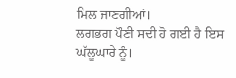ਮਿਲ ਜਾਣਗੀਆਂ।
ਲਗਭਗ ਪੌਣੀ ਸਦੀ ਹੋ ਗਈ ਹੈ ਇਸ ਘੱਲੂਘਾਰੇ ਨੂੰ।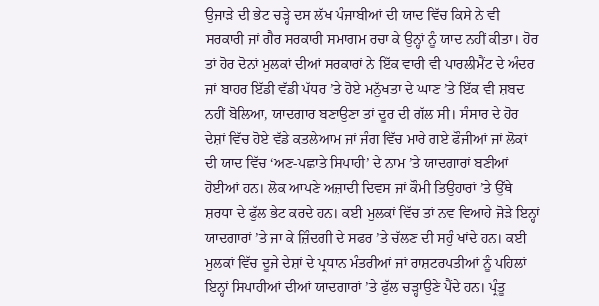ਉਜਾੜੇ ਦੀ ਭੇਟ ਚੜ੍ਹੇ ਦਸ ਲੱਖ ਪੰਜਾਬੀਆਂ ਦੀ ਯਾਦ ਵਿੱਚ ਕਿਸੇ ਨੇ ਵੀ ਸਰਕਾਰੀ ਜਾਂ ਗੈਰ ਸਰਕਾਰੀ ਸਮਾਗਮ ਰਚਾ ਕੇ ਉਨ੍ਹਾਂ ਨੂੰ ਯਾਦ ਨਹੀਂ ਕੀਤਾ। ਹੋਰ ਤਾਂ ਹੋਰ ਦੋਨਾਂ ਮੁਲਕਾਂ ਦੀਆਂ ਸਰਕਾਰਾਂ ਨੇ ਇੱਕ ਵਾਰੀ ਵੀ ਪਾਰਲੀਮੈਂਟ ਦੇ ਅੰਦਰ ਜਾਂ ਬਾਹਰ ਇੱਡੀ ਵੱਡੀ ਪੱਧਰ ’ਤੇ ਹੋਏ ਮਨੁੱਖਤਾ ਦੇ ਘਾਣ ’ਤੇ ਇੱਕ ਵੀ ਸ਼ਬਦ ਨਹੀਂ ਬੋਲਿਆ, ਯਾਦਗਾਰ ਬਣਾਉਣਾ ਤਾਂ ਦੂਰ ਦੀ ਗੱਲ ਸੀ। ਸੰਸਾਰ ਦੇ ਹੋਰ ਦੇਸ਼ਾਂ ਵਿੱਚ ਹੋਏ ਵੱਡੇ ਕਤਲੇਆਮ ਜਾਂ ਜੰਗ ਵਿੱਚ ਮਾਰੇ ਗਏ ਫੌਜੀਆਂ ਜਾਂ ਲੋਕਾਂ ਦੀ ਯਾਦ ਵਿੱਚ ‘ਅਣ-ਪਛਾਤੇ ਸਿਪਾਹੀ’ ਦੇ ਨਾਮ ’ਤੇ ਯਾਦਗਾਰਾਂ ਬਣੀਆਂ ਹੋਈਆਂ ਹਨ। ਲੋਕ ਆਪਣੇ ਅਜ਼ਾਦੀ ਦਿਵਸ ਜਾਂ ਕੌਮੀ ਤਿਉਹਾਰਾਂ ’ਤੇ ਉੱਥੇ ਸ਼ਰਧਾ ਦੇ ਫੁੱਲ ਭੇਟ ਕਰਦੇ ਹਨ। ਕਈ ਮੁਲਕਾਂ ਵਿੱਚ ਤਾਂ ਨਵ ਵਿਆਹੇ ਜੋੜੇ ਇਨ੍ਹਾਂ ਯਾਦਗਾਰਾਂ ’ਤੇ ਜਾ ਕੇ ਜ਼ਿੰਦਗੀ ਦੇ ਸਫਰ ’ਤੇ ਚੱਲਣ ਦੀ ਸਹੁੰ ਖਾਂਦੇ ਹਨ। ਕਈ ਮੁਲਕਾਂ ਵਿੱਚ ਦੂਜੇ ਦੇਸ਼ਾਂ ਦੇ ਪ੍ਰਧਾਨ ਮੰਤਰੀਆਂ ਜਾਂ ਰਾਸ਼ਟਰਪਤੀਆਂ ਨੂੰ ਪਹਿਲਾਂ ਇਨ੍ਹਾਂ ਸਿਪਾਹੀਆਂ ਦੀਆਂ ਯਾਦਗਾਰਾਂ ’ਤੇ ਫੁੱਲ ਚੜ੍ਹਾਉਣੇ ਪੈਂਦੇ ਹਨ। ਪ੍ਰੰਤੂ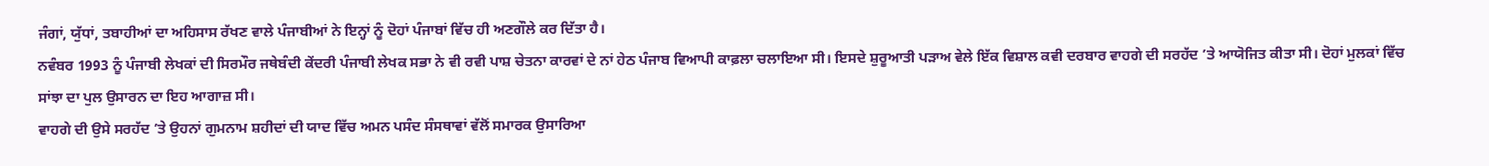ਜੰਗਾਂ, ਯੁੱਧਾਂ, ਤਬਾਹੀਆਂ ਦਾ ਅਹਿਸਾਸ ਰੱਖਣ ਵਾਲੇ ਪੰਜਾਬੀਆਂ ਨੇ ਇਨ੍ਹਾਂ ਨੂੰ ਦੋਹਾਂ ਪੰਜਾਬਾਂ ਵਿੱਚ ਹੀ ਅਣਗੌਲੇ ਕਰ ਦਿੱਤਾ ਹੈ।
ਨਵੰਬਰ 1993 ਨੂੰ ਪੰਜਾਬੀ ਲੇਖਕਾਂ ਦੀ ਸਿਰਮੌਰ ਜਥੇਬੰਦੀ ਕੇਂਦਰੀ ਪੰਜਾਬੀ ਲੇਖਕ ਸਭਾ ਨੇ ਵੀ ਰਵੀ ਪਾਸ਼ ਚੇਤਨਾ ਕਾਰਵਾਂ ਦੇ ਨਾਂ ਹੇਠ ਪੰਜਾਬ ਵਿਆਪੀ ਕਾਫ਼ਲਾ ਚਲਾਇਆ ਸੀ। ਇਸਦੇ ਸ਼ੁਰੂਆਤੀ ਪੜਾਅ ਵੇਲੇ ਇੱਕ ਵਿਸ਼ਾਲ ਕਵੀ ਦਰਬਾਰ ਵਾਹਗੇ ਦੀ ਸਰਹੱਦ ’ਤੇ ਆਯੋਜਿਤ ਕੀਤਾ ਸੀ। ਦੋਹਾਂ ਮੁਲਕਾਂ ਵਿੱਚ ਸਾਂਝਾ ਦਾ ਪੁਲ ਉਸਾਰਨ ਦਾ ਇਹ ਆਗਾਜ਼ ਸੀ।
ਵਾਹਗੇ ਦੀ ਉਸੇ ਸਰਹੱਦ ’ਤੇ ਉਹਨਾਂ ਗੁਮਨਾਮ ਸ਼ਹੀਦਾਂ ਦੀ ਯਾਦ ਵਿੱਚ ਅਮਨ ਪਸੰਦ ਸੰਸਥਾਵਾਂ ਵੱਲੋਂ ਸਮਾਰਕ ਉਸਾਰਿਆ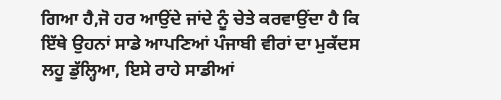ਗਿਆ ਹੈ,ਜੋ ਹਰ ਆਉਂਦੇ ਜਾਂਦੇ ਨੂੰ ਚੇਤੇ ਕਰਵਾਉਂਦਾ ਹੈ ਕਿ ਇੱਥੇ ਉਹਨਾਂ ਸਾਡੇ ਆਪਣਿਆਂ ਪੰਜਾਬੀ ਵੀਰਾਂ ਦਾ ਮੁਕੱਦਸ ਲਹੂ ਡੁੱਲ੍ਹਿਆ, ਇਸੇ ਰਾਹੇ ਸਾਡੀਆਂ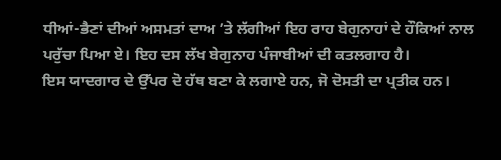ਧੀਆਂ-ਭੈਣਾਂ ਦੀਆਂ ਅਸਮਤਾਂ ਦਾਅ ’ਤੇ ਲੱਗੀਆਂ ਇਹ ਰਾਹ ਬੇਗੁਨਾਹਾਂ ਦੇ ਹੌਕਿਆਂ ਨਾਲ ਪਰੁੱਚਾ ਪਿਆ ਏ। ਇਹ ਦਸ ਲੱਖ ਬੇਗੁਨਾਹ ਪੰਜਾਬੀਆਂ ਦੀ ਕਤਲਗਾਹ ਹੈ।
ਇਸ ਯਾਦਗਾਰ ਦੇ ਉੱਪਰ ਦੋ ਹੱਥ ਬਣਾ ਕੇ ਲਗਾਏ ਹਨ, ਜੋ ਦੋਸਤੀ ਦਾ ਪ੍ਰਤੀਕ ਹਨ।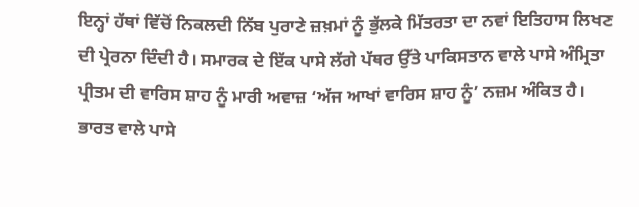ਇਨ੍ਹਾਂ ਹੱਥਾਂ ਵਿੱਚੋਂ ਨਿਕਲਦੀ ਨਿੱਬ ਪੁਰਾਣੇ ਜ਼ਖ਼ਮਾਂ ਨੂੰ ਭੁੱਲਕੇ ਮਿੱਤਰਤਾ ਦਾ ਨਵਾਂ ਇਤਿਹਾਸ ਲਿਖਣ ਦੀ ਪ੍ਰੇਰਨਾ ਦਿੰਦੀ ਹੈ। ਸਮਾਰਕ ਦੇ ਇੱਕ ਪਾਸੇ ਲੱਗੇ ਪੱਥਰ ਉੱਤੇ ਪਾਕਿਸਤਾਨ ਵਾਲੇ ਪਾਸੇ ਅੰਮ੍ਰਿਤਾ ਪ੍ਰੀਤਮ ਦੀ ਵਾਰਿਸ ਸ਼ਾਹ ਨੂੰ ਮਾਰੀ ਅਵਾਜ਼ ‘ਅੱਜ ਆਖਾਂ ਵਾਰਿਸ ਸ਼ਾਹ ਨੂੰ’ ਨਜ਼ਮ ਅੰਕਿਤ ਹੈ। ਭਾਰਤ ਵਾਲੇ ਪਾਸੇ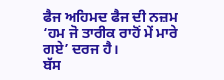ਫੈਜ ਅਹਿਮਦ ਫੈਜ ਦੀ ਨਜ਼ਮ ‘ਹਮ ਜੋ ਤਾਰੀਕ ਰਾਹੋਂ ਮੇਂ ਮਾਰੇ ਗਏ’ ਦਰਜ ਹੈ।
ਬੱਸ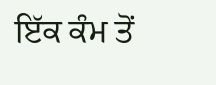ਇੱਕ ਕੰਮ ਤੋਂ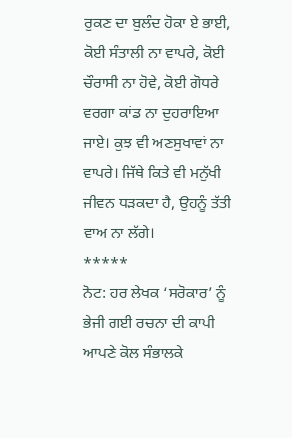ਰੁਕਣ ਦਾ ਬੁਲੰਦ ਹੋਕਾ ਏ ਭਾਈ, ਕੋਈ ਸੰਤਾਲੀ ਨਾ ਵਾਪਰੇ, ਕੋਈ ਚੌਰਾਸੀ ਨਾ ਹੋਵੇ, ਕੋਈ ਗੋਧਰੇ ਵਰਗਾ ਕਾਂਡ ਨਾ ਦੁਹਰਾਇਆ ਜਾਏ। ਕੁਝ ਵੀ ਅਣਸੁਖਾਵਾਂ ਨਾ ਵਾਪਰੇ। ਜਿੱਥੇ ਕਿਤੇ ਵੀ ਮਨੁੱਖੀ ਜੀਵਨ ਧੜਕਦਾ ਹੈ, ਉਹਨੂੰ ਤੱਤੀ ਵਾਅ ਨਾ ਲੱਗੇ।
*****
ਨੋਟ: ਹਰ ਲੇਖਕ ‘ਸਰੋਕਾਰ’ ਨੂੰ ਭੇਜੀ ਗਈ ਰਚਨਾ ਦੀ ਕਾਪੀ ਆਪਣੇ ਕੋਲ ਸੰਭਾਲਕੇ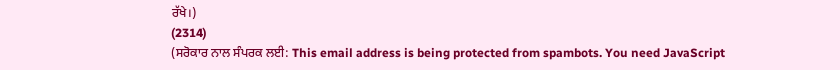ਰੱਖੇ।)
(2314)
(ਸਰੋਕਾਰ ਨਾਲ ਸੰਪਰਕ ਲਈ: This email address is being protected from spambots. You need JavaScript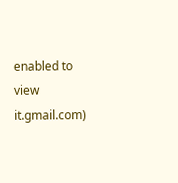enabled to view it.gmail.com)